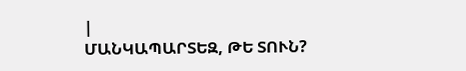|
ՄԱՆԿԱՊԱՐՏԵԶ, ԹԵ ՏՈՒՆ?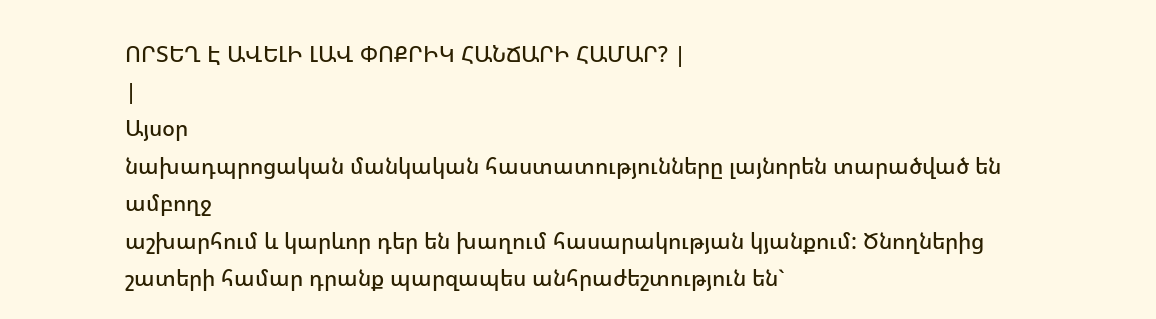ՈՐՏԵՂ Է ԱՎԵԼԻ ԼԱՎ ՓՈՔՐԻԿ ՀԱՆՃԱՐԻ ՀԱՄԱՐ? |
|
Այսօր
նախադպրոցական մանկական հաստատությունները լայնորեն տարածված են ամբողջ
աշխարհում և կարևոր դեր են խաղում հասարակության կյանքում: Ծնողներից
շատերի համար դրանք պարզապես անհրաժեշտություն են`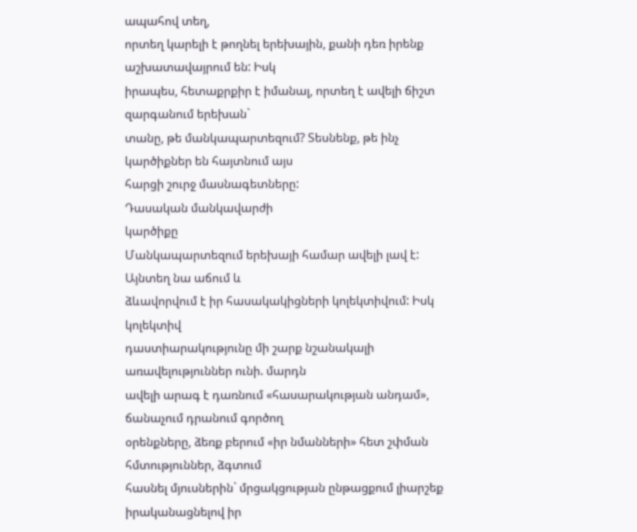ապահով տեղ,
որտեղ կարելի է թողնել երեխային, քանի դեռ իրենք աշխատավայրում են: Իսկ
իրապես, հետաքրքիր է իմանալ, որտեղ է ավելի ճիշտ զարգանում երեխան`
տանը, թե մանկապարտեզում? Տեսնենք, թե ինչ կարծիքներ են հայտնում այս
հարցի շուրջ մասնագետները:
Դասական մանկավարժի
կարծիքը
Մանկապարտեզում երեխայի համար ավելի լավ է: Այնտեղ նա աճում և
ձևավորվում է իր հասակակիցների կոլեկտիվում: Իսկ կոլեկտիվ
դաստիարակությունը մի շարք նշանակալի առավելություններ ունի. մարդն
ավելի արագ է դառնում «հասարակության անդամ», ճանաչում դրանում գործող
օրենքները, ձեռք բերում «իր նմանների» հետ շփման հմտություններ, ձգտում
հասնել մյուսներին` մրցակցության ընթացքում լիարշեք իրականացնելով իր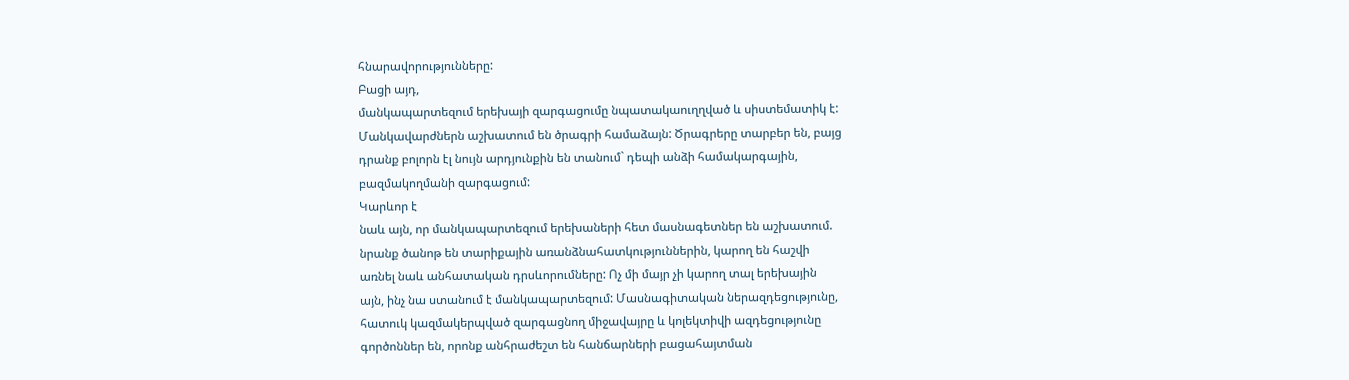հնարավորությունները:
Բացի այդ,
մանկապարտեզում երեխայի զարգացումը նպատակաուղղված և սիստեմատիկ է:
Մանկավարժներն աշխատում են ծրագրի համաձայն: Ծրագրերը տարբեր են, բայց
դրանք բոլորն էլ նույն արդյունքին են տանում` դեպի անձի համակարգային,
բազմակողմանի զարգացում:
Կարևոր է
նաև այն, որ մանկապարտեզում երեխաների հետ մասնագետներ են աշխատում.
նրանք ծանոթ են տարիքային առանձնահատկություններին, կարող են հաշվի
առնել նաև անհատական դրսևորումները: Ոչ մի մայր չի կարող տալ երեխային
այն, ինչ նա ստանում է մանկապարտեզում: Մասնագիտական ներազդեցությունը,
հատուկ կազմակերպված զարգացնող միջավայրը և կոլեկտիվի ազդեցությունը
գործոններ են, որոնք անհրաժեշտ են հանճարների բացահայտման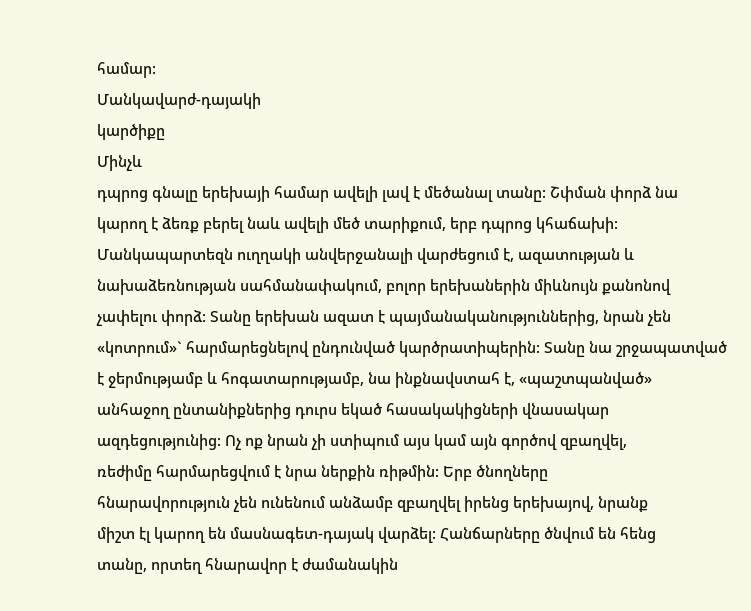համար:
Մանկավարժ-դայակի
կարծիքը
Մինչև
դպրոց գնալը երեխայի համար ավելի լավ է մեծանալ տանը: Շփման փորձ նա
կարող է ձեռք բերել նաև ավելի մեծ տարիքում, երբ դպրոց կհաճախի:
Մանկապարտեզն ուղղակի անվերջանալի վարժեցում է, ազատության և
նախաձեռնության սահմանափակում, բոլոր երեխաներին միևնույն քանոնով
չափելու փորձ: Տանը երեխան ազատ է պայմանականություններից, նրան չեն
«կոտրում»` հարմարեցնելով ընդունված կարծրատիպերին: Տանը նա շրջապատված
է ջերմությամբ և հոգատարությամբ, նա ինքնավստահ է, «պաշտպանված»
անհաջող ընտանիքներից դուրս եկած հասակակիցների վնասակար
ազդեցությունից: Ոչ ոք նրան չի ստիպում այս կամ այն գործով զբաղվել,
ռեժիմը հարմարեցվում է նրա ներքին ռիթմին: Երբ ծնողները
հնարավորություն չեն ունենում անձամբ զբաղվել իրենց երեխայով, նրանք
միշտ էլ կարող են մասնագետ-դայակ վարձել: Հանճարները ծնվում են հենց
տանը, որտեղ հնարավոր է ժամանակին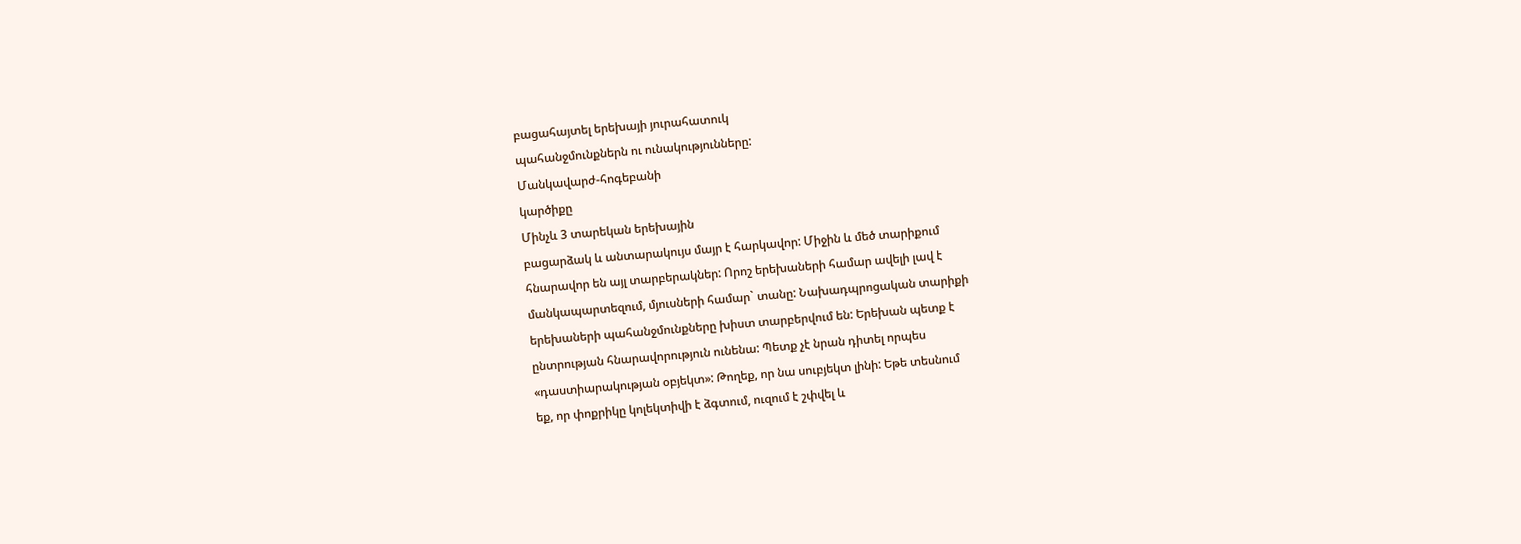բացահայտել երեխայի յուրահատուկ
պահանջմունքներն ու ունակությունները:
Մանկավարժ-հոգեբանի
կարծիքը
Մինչև 3 տարեկան երեխային
բացարձակ և անտարակույս մայր է հարկավոր: Միջին և մեծ տարիքում
հնարավոր են այլ տարբերակներ: Որոշ երեխաների համար ավելի լավ է
մանկապարտեզում, մյուսների համար` տանը: Նախադպրոցական տարիքի
երեխաների պահանջմունքները խիստ տարբերվում են: Երեխան պետք է
ընտրության հնարավորություն ունենա: Պետք չէ նրան դիտել որպես
«դաստիարակության օբյեկտ»: Թողեք, որ նա սուբյեկտ լինի: Եթե տեսնում
եք, որ փոքրիկը կոլեկտիվի է ձգտում, ուզում է շփվել և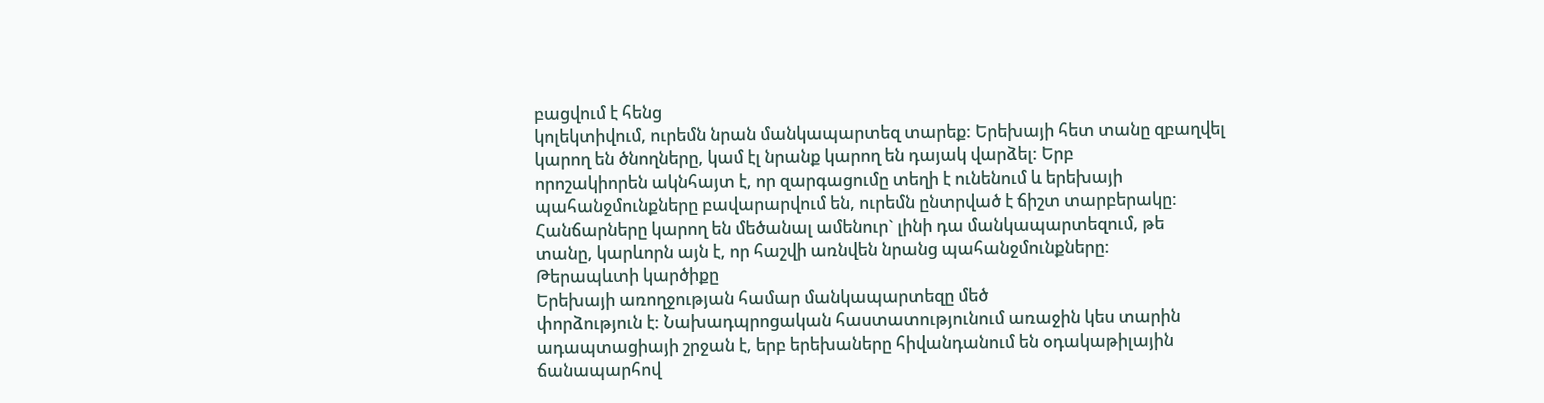բացվում է հենց
կոլեկտիվում, ուրեմն նրան մանկապարտեզ տարեք: Երեխայի հետ տանը զբաղվել
կարող են ծնողները, կամ էլ նրանք կարող են դայակ վարձել: Երբ
որոշակիորեն ակնհայտ է, որ զարգացումը տեղի է ունենում և երեխայի
պահանջմունքները բավարարվում են, ուրեմն ընտրված է ճիշտ տարբերակը:
Հանճարները կարող են մեծանալ ամենուր` լինի դա մանկապարտեզում, թե
տանը, կարևորն այն է, որ հաշվի առնվեն նրանց պահանջմունքները:
Թերապևտի կարծիքը
Երեխայի առողջության համար մանկապարտեզը մեծ
փորձություն է: Նախադպրոցական հաստատությունում առաջին կես տարին
ադապտացիայի շրջան է, երբ երեխաները հիվանդանում են օդակաթիլային
ճանապարհով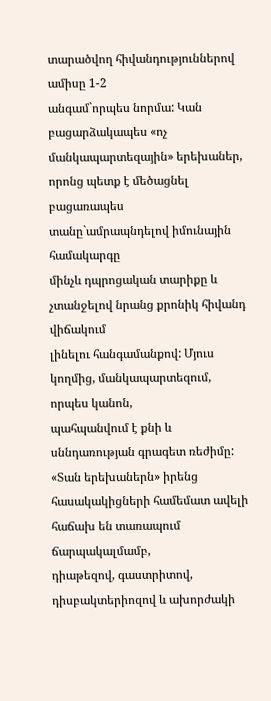տարածվող հիվանդություններով ամիսը 1-2
անգամ`որպես նորմա: Կան բացարձակապես «ոչ մանկապարտեզային» երեխաներ,
որոնց պետք է մեծացնել բացառապես տանը`ամրապնդելով իմունային համակարգը
մինչև դպրոցական տարիքը և չտանջելով նրանց քրոնիկ հիվանդ վիճակում
լինելու հանգամանքով: Մյուս կողմից, մանկապարտեզում, որպես կանոն,
պահպանվում է քնի և սննդառության գրագետ ռեժիմը: «Տան երեխաներն» իրենց
հասակակիցների համեմատ ավելի հաճախ են տառապում ճարպակալմամբ,
դիաթեզով, գաստրիտով, դիսբակտերիոզով և ախորժակի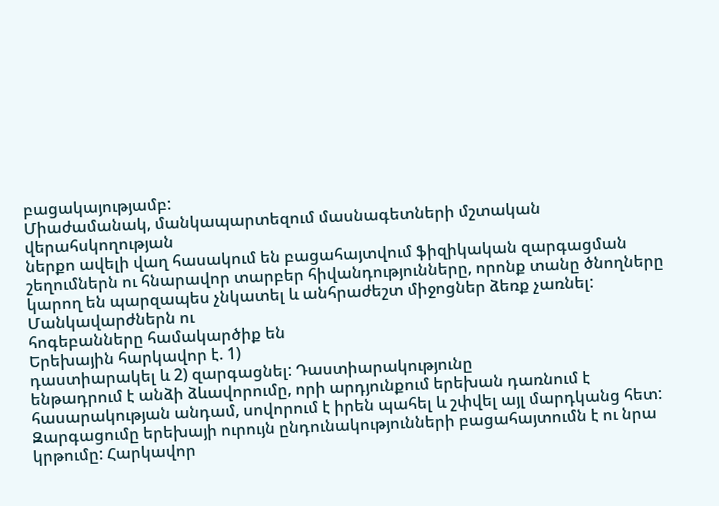բացակայությամբ:
Միաժամանակ, մանկապարտեզում մասնագետների մշտական վերահսկողության
ներքո ավելի վաղ հասակում են բացահայտվում ֆիզիկական զարգացման
շեղումներն ու հնարավոր տարբեր հիվանդությունները, որոնք տանը ծնողները
կարող են պարզապես չնկատել և անհրաժեշտ միջոցներ ձեռք չառնել:
Մանկավարժներն ու
հոգեբանները համակարծիք են
Երեխային հարկավոր է. 1)
դաստիարակել և 2) զարգացնել: Դաստիարակությունը
ենթադրում է անձի ձևավորումը, որի արդյունքում երեխան դառնում է
հասարակության անդամ, սովորում է իրեն պահել և շփվել այլ մարդկանց հետ:
Զարգացումը երեխայի ուրույն ընդունակությունների բացահայտումն է ու նրա
կրթումը: Հարկավոր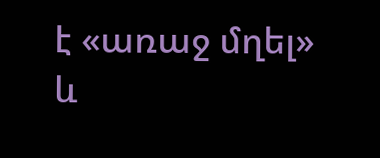է «առաջ մղել» և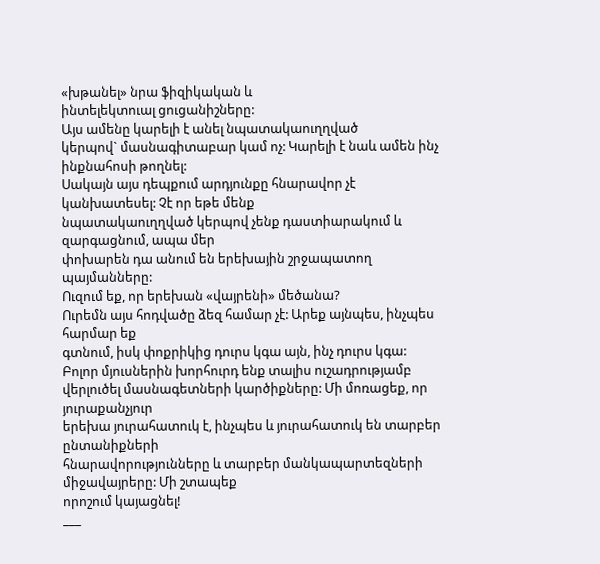«խթանել» նրա ֆիզիկական և
ինտելեկտուալ ցուցանիշները:
Այս ամենը կարելի է անել նպատակաուղղված
կերպով` մասնագիտաբար կամ ոչ: Կարելի է նաև ամեն ինչ ինքնահոսի թողնել:
Սակայն այս դեպքում արդյունքը հնարավոր չէ կանխատեսել: Չէ որ եթե մենք
նպատակաուղղված կերպով չենք դաստիարակում և զարգացնում, ապա մեր
փոխարեն դա անում են երեխային շրջապատող պայմանները:
Ուզում եք, որ երեխան «վայրենի» մեծանա?
Ուրեմն այս հոդվածը ձեզ համար չէ: Արեք այնպես, ինչպես հարմար եք
գտնում, իսկ փոքրիկից դուրս կգա այն, ինչ դուրս կգա:
Բոլոր մյուսներին խորհուրդ ենք տալիս ուշադրությամբ
վերլուծել մասնագետների կարծիքները: Մի մոռացեք, որ յուրաքանչյուր
երեխա յուրահատուկ է, ինչպես և յուրահատուկ են տարբեր ընտանիքների
հնարավորությունները և տարբեր մանկապարտեզների միջավայրերը: Մի շտապեք
որոշում կայացնել!
___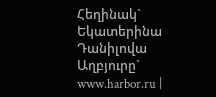Հեղինակ`
Եկատերինա Դանիլովա
Աղբյուրը`
www.harbor.ru |